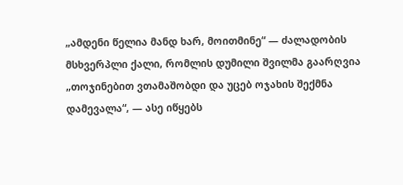„ამდენი წელია მანდ ხარ, მოითმინე“ — ძალადობის მსხვერპლი ქალი, რომლის დუმილი შვილმა გაარღვია
„თოჯინებით ვთამაშობდი და უცებ ოჯახის შექმნა დამევალა“, — ასე იწყებს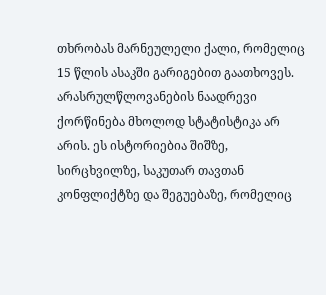თხრობას მარნეულელი ქალი, რომელიც 15 წლის ასაკში გარიგებით გაათხოვეს. არასრულწლოვანების ნაადრევი ქორწინება მხოლოდ სტატისტიკა არ არის. ეს ისტორიებია შიშზე, სირცხვილზე, საკუთარ თავთან კონფლიქტზე და შეგუებაზე, რომელიც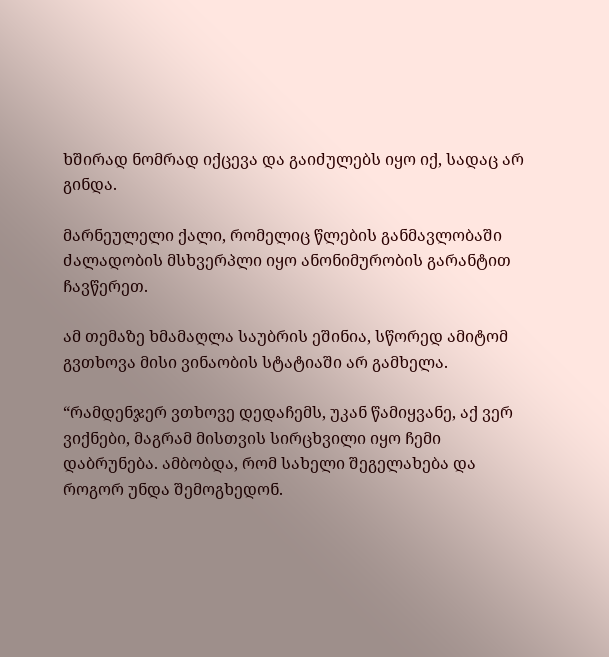ხშირად ნომრად იქცევა და გაიძულებს იყო იქ, სადაც არ გინდა.

მარნეულელი ქალი, რომელიც წლების განმავლობაში ძალადობის მსხვერპლი იყო ანონიმურობის გარანტით ჩავწერეთ.

ამ თემაზე ხმამაღლა საუბრის ეშინია, სწორედ ამიტომ გვთხოვა მისი ვინაობის სტატიაში არ გამხელა.

“რამდენჯერ ვთხოვე დედაჩემს, უკან წამიყვანე, აქ ვერ ვიქნები, მაგრამ მისთვის სირცხვილი იყო ჩემი დაბრუნება. ამბობდა, რომ სახელი შეგელახება და როგორ უნდა შემოგხედონ.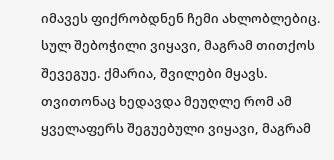იმავეს ფიქრობდნენ ჩემი ახლობლებიც. სულ შებოჭილი ვიყავი, მაგრამ თითქოს შევეგუე. ქმარია, შვილები მყავს. თვითონაც ხედავდა მეუღლე რომ ამ ყველაფერს შეგუებული ვიყავი, მაგრამ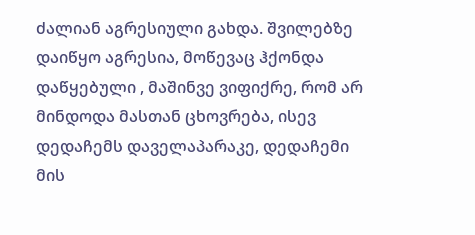ძალიან აგრესიული გახდა. შვილებზე დაიწყო აგრესია, მოწევაც ჰქონდა დაწყებული , მაშინვე ვიფიქრე, რომ არ მინდოდა მასთან ცხოვრება, ისევ დედაჩემს დაველაპარაკე, დედაჩემი მის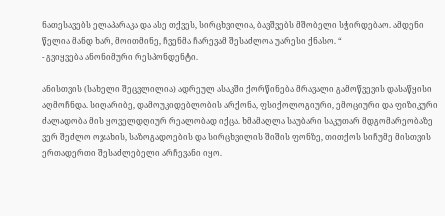ნათესავებს ელაპარაკა და ასე თქვეს, სირცხვილია, ბავშვებს მშობელი სჭირდებაო. ამდენი წელია მანდ ხარ, მოითმინე, ჩვენმა ჩარევამ შესაძლოა უარესი ქნასო. “
- გვიყვება ანონიმური რესპონდენტი.

ანისთვის (სახელი შეცვლილია) ადრეულ ასაკში ქორწინება მრავალი გამოწვევის დასაწყისი აღმოჩნდა. სიღარიბე, დამოუკიდებლობის არქონა, ფსიქოლოგიური, ემოციური და ფიზიკური ძალადობა მის ყოველდღიურ რეალობად იქცა. ხმამაღლა საუბარი საკუთარ მდგომარეობაზე ვერ შეძლო ოჯახის, საზოგადოების და სირცხვილის შიშის ფონზე, თითქოს სიჩუმე მისთვის ერთადერთი შესაძლებელი არჩევანი იყო.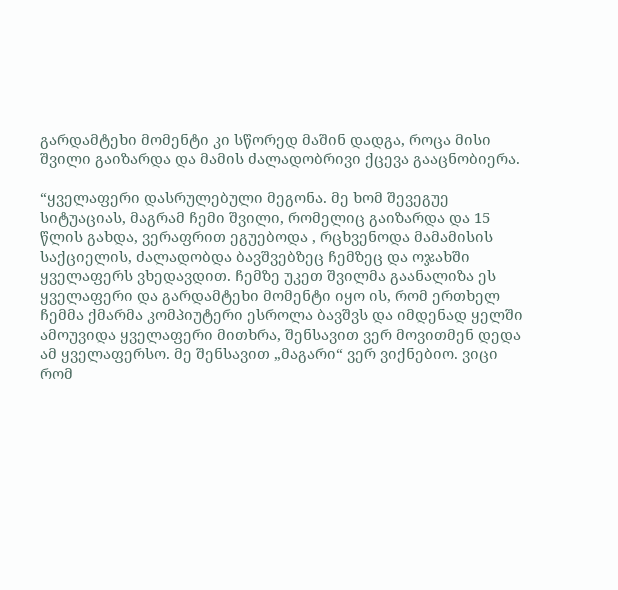გარდამტეხი მომენტი კი სწორედ მაშინ დადგა, როცა მისი შვილი გაიზარდა და მამის ძალადობრივი ქცევა გააცნობიერა.

“ყველაფერი დასრულებული მეგონა. მე ხომ შევეგუე სიტუაციას, მაგრამ ჩემი შვილი, რომელიც გაიზარდა და 15 წლის გახდა, ვერაფრით ეგუებოდა , რცხვენოდა მამამისის საქციელის, ძალადობდა ბავშვებზეც ჩემზეც და ოჯახში ყველაფერს ვხედავდით. ჩემზე უკეთ შვილმა გაანალიზა ეს ყველაფერი და გარდამტეხი მომენტი იყო ის, რომ ერთხელ ჩემმა ქმარმა კომპიუტერი ესროლა ბავშვს და იმდენად ყელში ამოუვიდა ყველაფერი მითხრა, შენსავით ვერ მოვითმენ დედა ამ ყველაფერსო. მე შენსავით „მაგარი“ ვერ ვიქნებიო. ვიცი რომ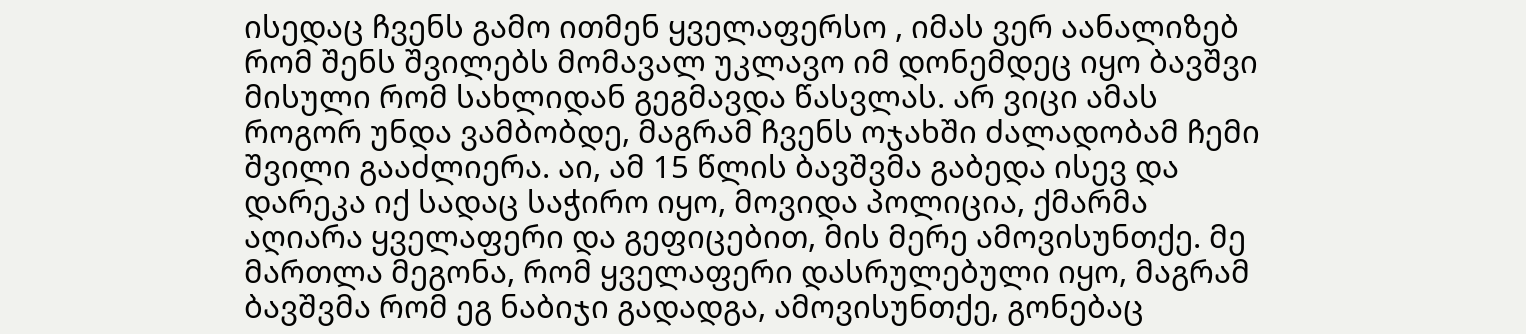ისედაც ჩვენს გამო ითმენ ყველაფერსო , იმას ვერ აანალიზებ რომ შენს შვილებს მომავალ უკლავო იმ დონემდეც იყო ბავშვი მისული რომ სახლიდან გეგმავდა წასვლას. არ ვიცი ამას როგორ უნდა ვამბობდე, მაგრამ ჩვენს ოჯახში ძალადობამ ჩემი შვილი გააძლიერა. აი, ამ 15 წლის ბავშვმა გაბედა ისევ და დარეკა იქ სადაც საჭირო იყო, მოვიდა პოლიცია, ქმარმა აღიარა ყველაფერი და გეფიცებით, მის მერე ამოვისუნთქე. მე მართლა მეგონა, რომ ყველაფერი დასრულებული იყო, მაგრამ ბავშვმა რომ ეგ ნაბიჯი გადადგა, ამოვისუნთქე, გონებაც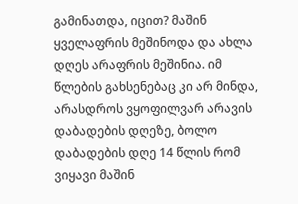გამინათდა, იცით? მაშინ ყველაფრის მეშინოდა და ახლა დღეს არაფრის მეშინია. იმ წლების გახსენებაც კი არ მინდა, არასდროს ვყოფილვარ არავის დაბადების დღეზე, ბოლო დაბადების დღე 14 წლის რომ ვიყავი მაშინ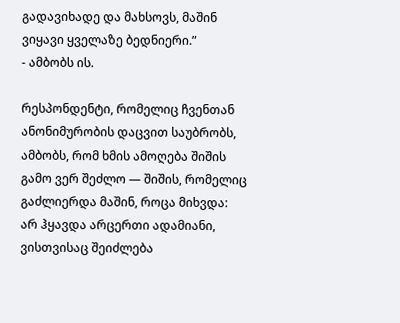გადავიხადე და მახსოვს, მაშინ ვიყავი ყველაზე ბედნიერი.”
- ამბობს ის.

რესპონდენტი, რომელიც ჩვენთან ანონიმურობის დაცვით საუბრობს, ამბობს, რომ ხმის ამოღება შიშის გამო ვერ შეძლო — შიშის, რომელიც გაძლიერდა მაშინ, როცა მიხვდა: არ ჰყავდა არცერთი ადამიანი, ვისთვისაც შეიძლება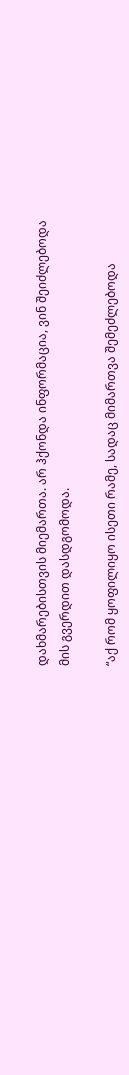დახმარებისთვის მიემართა. არ ჰქონდა ინფორმაცია, ვინ შეიძლებოდა მის გვერდით დასდგომოდა.

“აქ რომ ყოფილიყო ისეთი რამე, სადაც მიმართვა შემეძლებოდა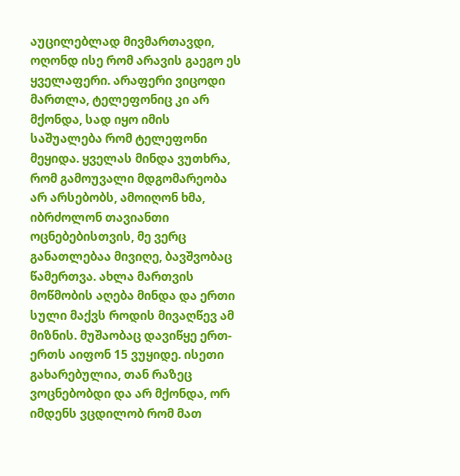აუცილებლად მივმართავდი, ოღონდ ისე რომ არავის გაეგო ეს ყველაფერი. არაფერი ვიცოდი მართლა, ტელეფონიც კი არ მქონდა, სად იყო იმის საშუალება რომ ტელეფონი მეყიდა. ყველას მინდა ვუთხრა, რომ გამოუვალი მდგომარეობა არ არსებობს, ამოიღონ ხმა, იბრძოლონ თავიანთი ოცნებებისთვის, მე ვერც განათლებაა მივიღე, ბავშვობაც წამერთვა. ახლა მართვის მოწმობის აღება მინდა და ერთი სული მაქვს როდის მივაღწევ ამ მიზნის. მუშაობაც დავიწყე ერთ-ერთს აიფონ 15 ვუყიდე. ისეთი გახარებულია, თან რაზეც ვოცნებობდი და არ მქონდა, ორ იმდენს ვცდილობ რომ მათ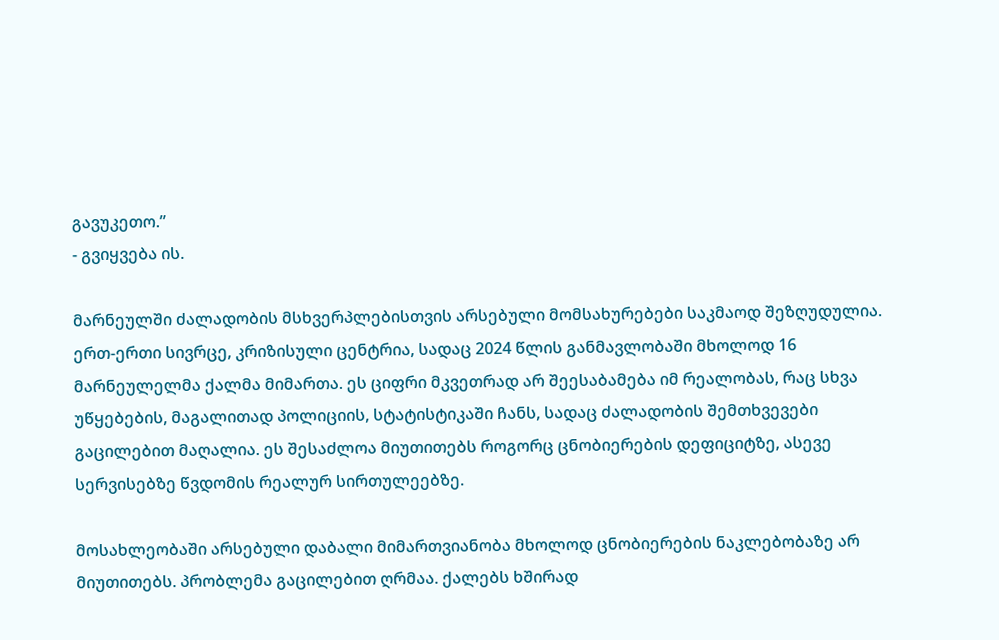გავუკეთო.”
- გვიყვება ის.

მარნეულში ძალადობის მსხვერპლებისთვის არსებული მომსახურებები საკმაოდ შეზღუდულია. ერთ-ერთი სივრცე, კრიზისული ცენტრია, სადაც 2024 წლის განმავლობაში მხოლოდ 16 მარნეულელმა ქალმა მიმართა. ეს ციფრი მკვეთრად არ შეესაბამება იმ რეალობას, რაც სხვა უწყებების, მაგალითად პოლიციის, სტატისტიკაში ჩანს, სადაც ძალადობის შემთხვევები გაცილებით მაღალია. ეს შესაძლოა მიუთითებს როგორც ცნობიერების დეფიციტზე, ასევე სერვისებზე წვდომის რეალურ სირთულეებზე.

მოსახლეობაში არსებული დაბალი მიმართვიანობა მხოლოდ ცნობიერების ნაკლებობაზე არ მიუთითებს. პრობლემა გაცილებით ღრმაა. ქალებს ხშირად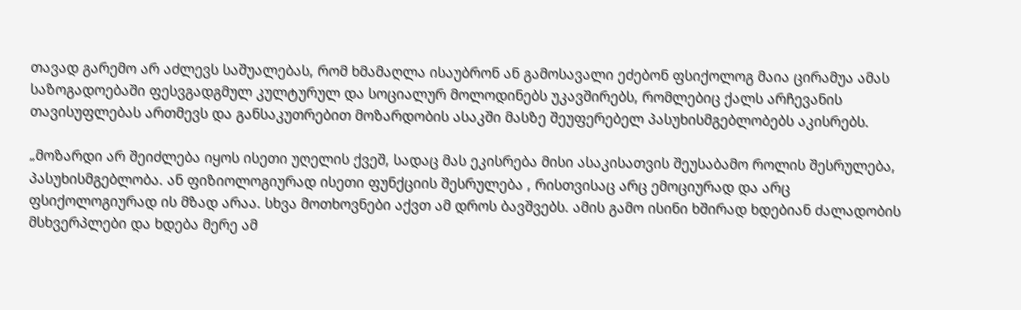თავად გარემო არ აძლევს საშუალებას, რომ ხმამაღლა ისაუბრონ ან გამოსავალი ეძებონ ფსიქოლოგ მაია ცირამუა ამას საზოგადოებაში ფესვგადგმულ კულტურულ და სოციალურ მოლოდინებს უკავშირებს, რომლებიც ქალს არჩევანის თავისუფლებას ართმევს და განსაკუთრებით მოზარდობის ასაკში მასზე შეუფერებელ პასუხისმგებლობებს აკისრებს.

„მოზარდი არ შეიძლება იყოს ისეთი უღელის ქვეშ, სადაც მას ეკისრება მისი ასაკისათვის შეუსაბამო როლის შესრულება, პასუხისმგებლობა. ან ფიზიოლოგიურად ისეთი ფუნქციის შესრულება , რისთვისაც არც ემოციურად და არც ფსიქოლოგიურად ის მზად არაა. სხვა მოთხოვნები აქვთ ამ დროს ბავშვებს. ამის გამო ისინი ხშირად ხდებიან ძალადობის მსხვერპლები და ხდება მერე ამ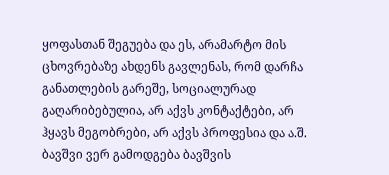ყოფასთან შეგუება და ეს, არამარტო მის ცხოვრებაზე ახდენს გავლენას, რომ დარჩა განათლების გარეშე, სოციალურად გაღარიბებულია, არ აქვს კონტაქტები, არ ჰყავს მეგობრები, არ აქვს პროფესია და ა.შ. ბავშვი ვერ გამოდგება ბავშვის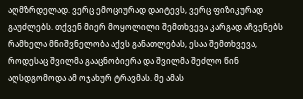აღმზრდელად. ვერც ემოციურად დაიტევს, ვერც ფიზიკურად გაუძლებს. თქვენ მიერ მოყოლილი შემთხვევა კარგად აჩვენებს რამხელა მნიშვნელობა აქვს განათლებას, ესაა შემთხვევა, როდესაც შვილმა გააცნობიერა და შვილმა შეძლო წინ აღსდგომოდა ამ ოჯახურ ტრავმას. მე ამას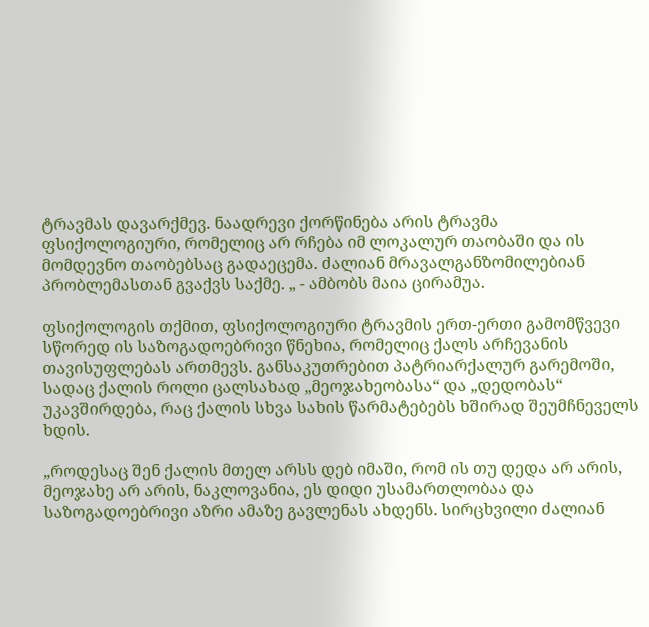ტრავმას დავარქმევ. ნაადრევი ქორწინება არის ტრავმა ფსიქოლოგიური, რომელიც არ რჩება იმ ლოკალურ თაობაში და ის მომდევნო თაობებსაც გადაეცემა. ძალიან მრავალგანზომილებიან პრობლემასთან გვაქვს საქმე. „ - ამბობს მაია ცირამუა.

ფსიქოლოგის თქმით, ფსიქოლოგიური ტრავმის ერთ-ერთი გამომწვევი სწორედ ის საზოგადოებრივი წნეხია, რომელიც ქალს არჩევანის თავისუფლებას ართმევს. განსაკუთრებით პატრიარქალურ გარემოში, სადაც ქალის როლი ცალსახად „მეოჯახეობასა“ და „დედობას“ უკავშირდება, რაც ქალის სხვა სახის წარმატებებს ხშირად შეუმჩნეველს ხდის.

„როდესაც შენ ქალის მთელ არსს დებ იმაში, რომ ის თუ დედა არ არის, მეოჯახე არ არის, ნაკლოვანია, ეს დიდი უსამართლობაა და საზოგადოებრივი აზრი ამაზე გავლენას ახდენს. სირცხვილი ძალიან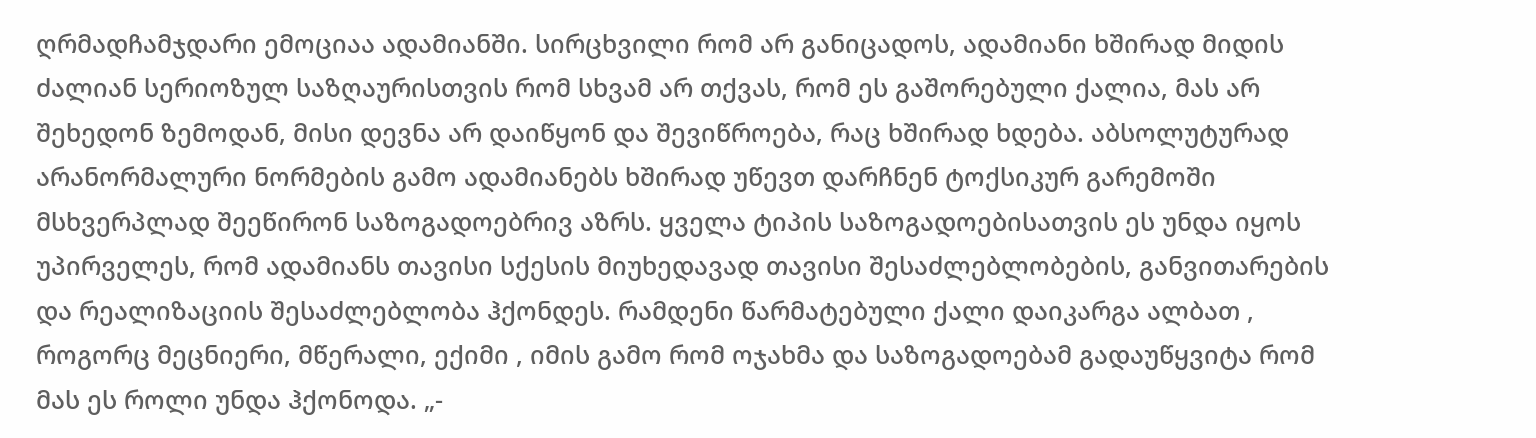ღრმადჩამჯდარი ემოციაა ადამიანში. სირცხვილი რომ არ განიცადოს, ადამიანი ხშირად მიდის ძალიან სერიოზულ საზღაურისთვის რომ სხვამ არ თქვას, რომ ეს გაშორებული ქალია, მას არ შეხედონ ზემოდან, მისი დევნა არ დაიწყონ და შევიწროება, რაც ხშირად ხდება. აბსოლუტურად არანორმალური ნორმების გამო ადამიანებს ხშირად უწევთ დარჩნენ ტოქსიკურ გარემოში მსხვერპლად შეეწირონ საზოგადოებრივ აზრს. ყველა ტიპის საზოგადოებისათვის ეს უნდა იყოს უპირველეს, რომ ადამიანს თავისი სქესის მიუხედავად თავისი შესაძლებლობების, განვითარების და რეალიზაციის შესაძლებლობა ჰქონდეს. რამდენი წარმატებული ქალი დაიკარგა ალბათ , როგორც მეცნიერი, მწერალი, ექიმი , იმის გამო რომ ოჯახმა და საზოგადოებამ გადაუწყვიტა რომ მას ეს როლი უნდა ჰქონოდა. „-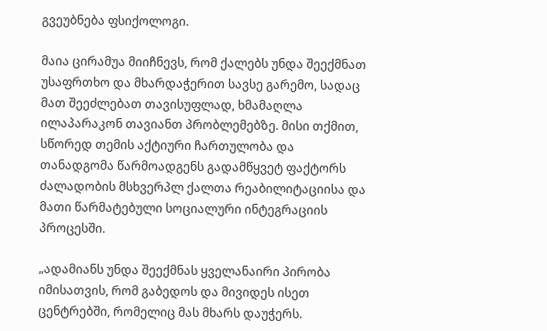გვეუბნება ფსიქოლოგი.

მაია ცირამუა მიიჩნევს, რომ ქალებს უნდა შეექმნათ უსაფრთხო და მხარდაჭერით სავსე გარემო, სადაც მათ შეეძლებათ თავისუფლად, ხმამაღლა ილაპარაკონ თავიანთ პრობლემებზე. მისი თქმით, სწორედ თემის აქტიური ჩართულობა და თანადგომა წარმოადგენს გადამწყვეტ ფაქტორს ძალადობის მსხვერპლ ქალთა რეაბილიტაციისა და მათი წარმატებული სოციალური ინტეგრაციის პროცესში.

„ადამიანს უნდა შეექმნას ყველანაირი პირობა იმისათვის, რომ გაბედოს და მივიდეს ისეთ ცენტრებში, რომელიც მას მხარს დაუჭერს.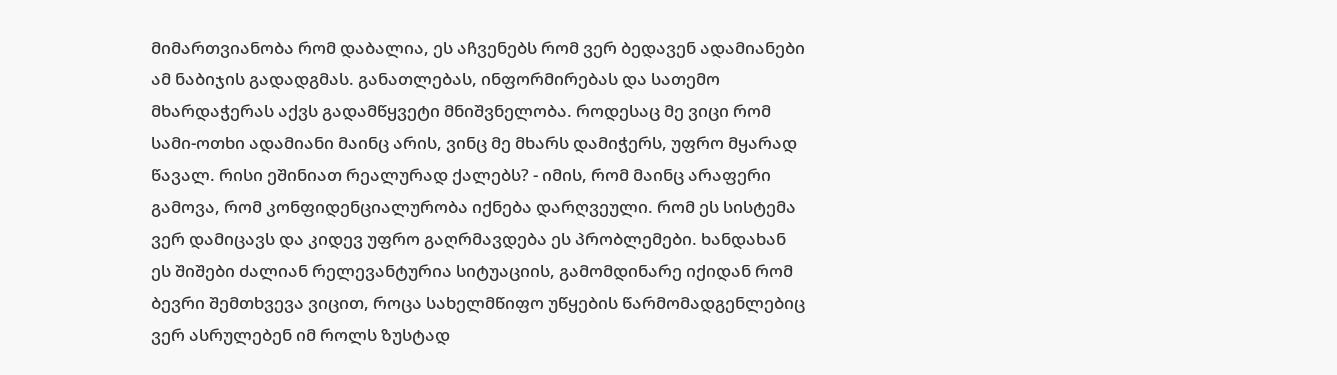მიმართვიანობა რომ დაბალია, ეს აჩვენებს რომ ვერ ბედავენ ადამიანები ამ ნაბიჯის გადადგმას. განათლებას, ინფორმირებას და სათემო მხარდაჭერას აქვს გადამწყვეტი მნიშვნელობა. როდესაც მე ვიცი რომ სამი-ოთხი ადამიანი მაინც არის, ვინც მე მხარს დამიჭერს, უფრო მყარად წავალ. რისი ეშინიათ რეალურად ქალებს? - იმის, რომ მაინც არაფერი გამოვა, რომ კონფიდენციალურობა იქნება დარღვეული. რომ ეს სისტემა ვერ დამიცავს და კიდევ უფრო გაღრმავდება ეს პრობლემები. ხანდახან ეს შიშები ძალიან რელევანტურია სიტუაციის, გამომდინარე იქიდან რომ ბევრი შემთხვევა ვიცით, როცა სახელმწიფო უწყების წარმომადგენლებიც ვერ ასრულებენ იმ როლს ზუსტად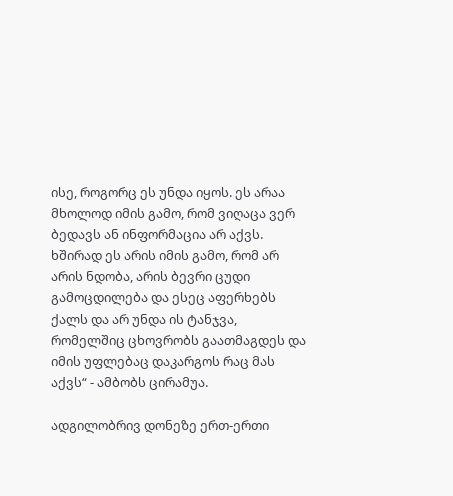ისე, როგორც ეს უნდა იყოს. ეს არაა მხოლოდ იმის გამო, რომ ვიღაცა ვერ ბედავს ან ინფორმაცია არ აქვს. ხშირად ეს არის იმის გამო, რომ არ არის ნდობა, არის ბევრი ცუდი გამოცდილება და ესეც აფერხებს ქალს და არ უნდა ის ტანჯვა, რომელშიც ცხოვრობს გაათმაგდეს და იმის უფლებაც დაკარგოს რაც მას აქვს“ - ამბობს ცირამუა.

ადგილობრივ დონეზე ერთ-ერთი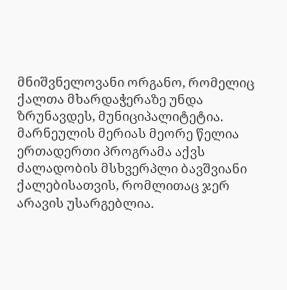მნიშვნელოვანი ორგანო, რომელიც ქალთა მხარდაჭერაზე უნდა ზრუნავდეს, მუნიციპალიტეტია. მარნეულის მერიას მეორე წელია ერთადერთი პროგრამა აქვს ძალადობის მსხვერპლი ბავშვიანი ქალებისათვის, რომლითაც ჯერ არავის უსარგებლია.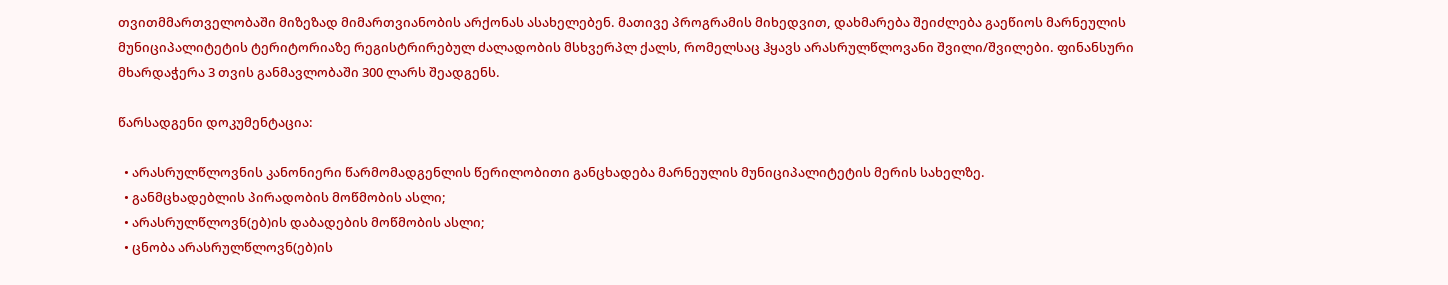თვითმმართველობაში მიზეზად მიმართვიანობის არქონას ასახელებენ. მათივე პროგრამის მიხედვით, დახმარება შეიძლება გაეწიოს მარნეულის მუნიციპალიტეტის ტერიტორიაზე რეგისტრირებულ ძალადობის მსხვერპლ ქალს, რომელსაც ჰყავს არასრულწლოვანი შვილი/შვილები. ფინანსური მხარდაჭერა 3 თვის განმავლობაში 300 ლარს შეადგენს.

წარსადგენი დოკუმენტაცია:

  • არასრულწლოვნის კანონიერი წარმომადგენლის წერილობითი განცხადება მარნეულის მუნიციპალიტეტის მერის სახელზე.
  • განმცხადებლის პირადობის მოწმობის ასლი;
  • არასრულწლოვნ(ებ)ის დაბადების მოწმობის ასლი;
  • ცნობა არასრულწლოვნ(ებ)ის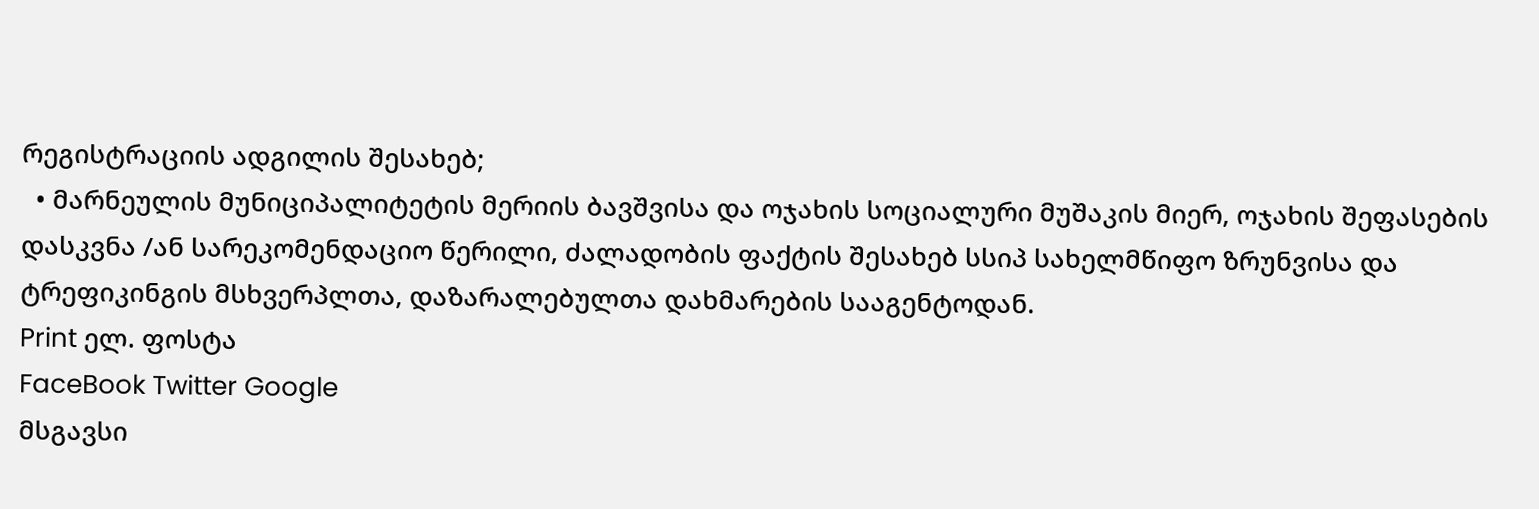რეგისტრაციის ადგილის შესახებ;
  • მარნეულის მუნიციპალიტეტის მერიის ბავშვისა და ოჯახის სოციალური მუშაკის მიერ, ოჯახის შეფასების დასკვნა /ან სარეკომენდაციო წერილი, ძალადობის ფაქტის შესახებ სსიპ სახელმწიფო ზრუნვისა და ტრეფიკინგის მსხვერპლთა, დაზარალებულთა დახმარების სააგენტოდან.
Print ელ. ფოსტა
FaceBook Twitter Google
მსგავსი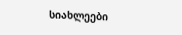სიახლეები